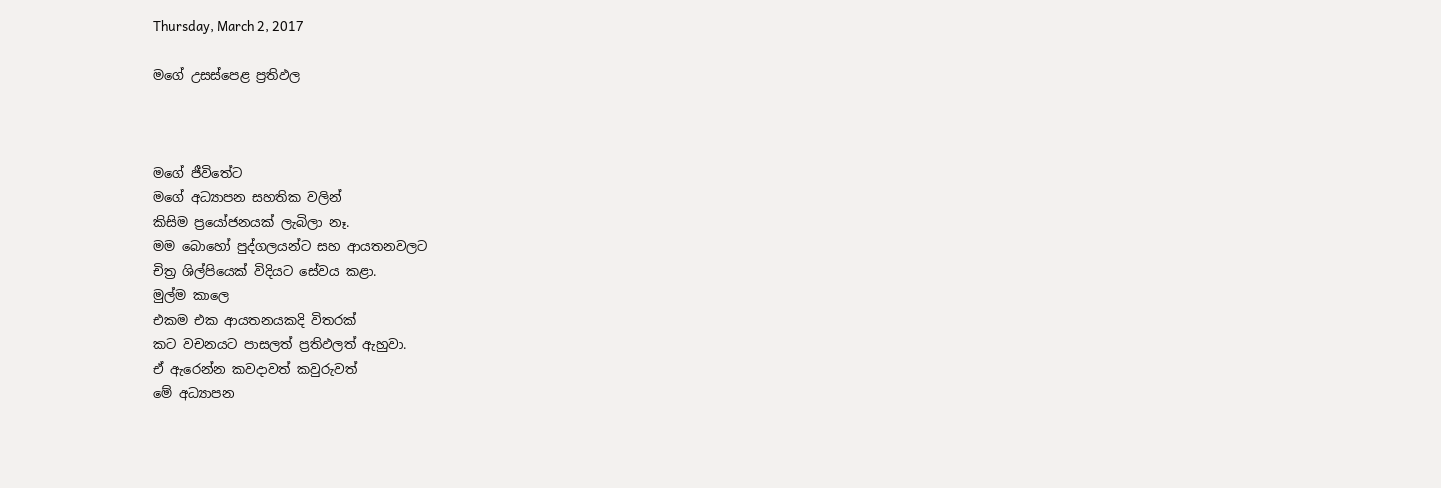Thursday, March 2, 2017

මගේ උසස්පෙළ ප්‍රතිඵල



මගේ ජීවිතේට
මගේ අධ්‍යාපන සහතික වලින්
කිසිම ප්‍රයෝජනයක් ලැබිලා නෑ.
මම බොහෝ පුද්ගලයන්ට සහ ආයතනවලට
චිත්‍ර ශිල්පියෙක් විදියට සේවය කළා.
මුල්ම කාලෙ
එකම එක ආයතනයකදි විතරක්
කට වචනයට පාසලත් ප්‍රතිඵලත් ඇහුවා.
ඒ ඇරෙන්න කවදාවත් කවුරුවත්
මේ අධ්‍යාපන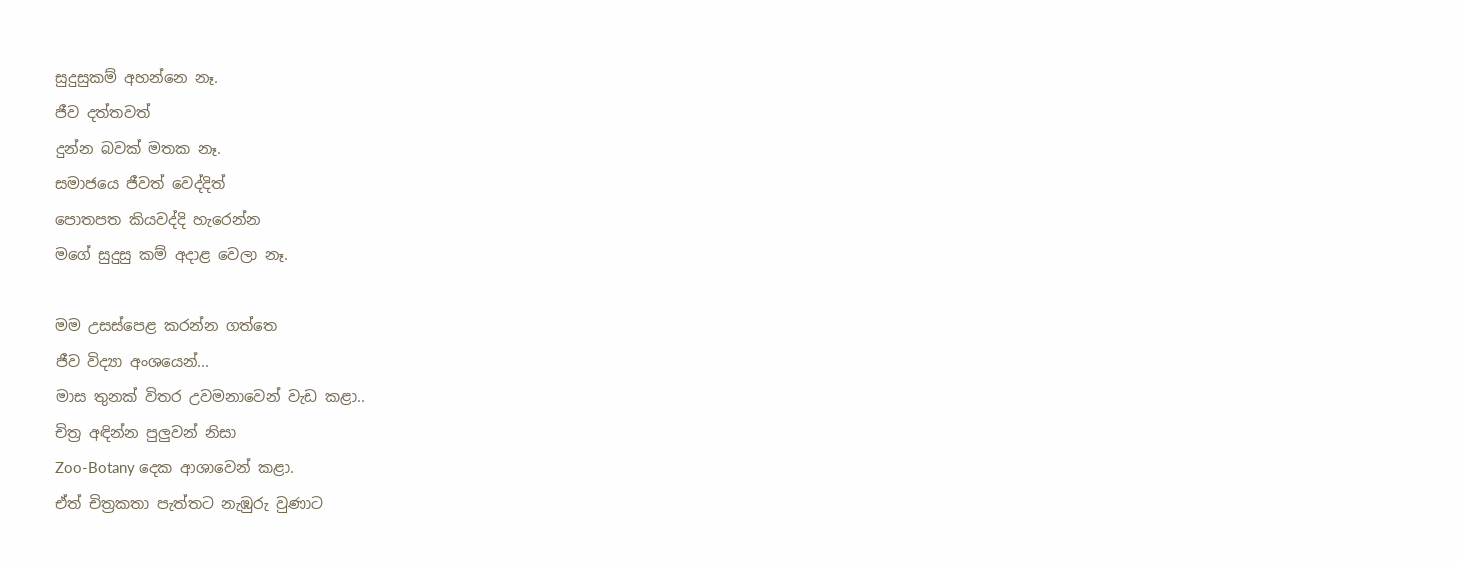සුදුසුකම් අහන්නෙ නෑ.
ජීව දත්තවත්
දුන්න බවක් මතක නෑ.
සමාජයෙ ජීවත් වෙද්දිත්
පොතපත කියවද්දි හැරෙන්න
මගේ සුදුසු කම් අදාළ වෙලා නෑ.

මම උසස්පෙළ කරන්න ගත්තෙ
ජීව විද්‍යා අංශයෙන්...
මාස තුනක් විතර උවමනාවෙන් වැඩ කළා..
චිත්‍ර අඳින්න පුලුවන් නිසා
Zoo-Botany දෙක ආශාවෙන් කළා.
ඒත් චිත්‍රකතා පැත්තට නැඹුරු වුණාට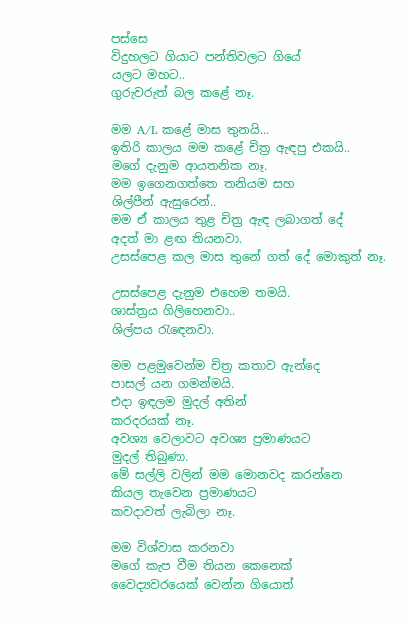පස්සෙ
විදුහලට ගියාට පන්තිවලට ගියේ
යලට මහට..
ගුරුවරුත් බල කළේ නෑ.

මම A/L කළේ මාස තුනයි...
ඉතිරි කාලය මම කළේ චිත්‍ර ඇඳපු එකයි..
මගේ දැනුම ආයතනික නෑ.
මම ඉගෙනගත්තෙ තනියම සහ
ශිල්පීන් ඇසුරෙන්..
මම ඒ කාලය තුළ චිත්‍ර ඇඳ ලබාගත් දේ
අදත් මා ළඟ තියනවා.
උසස්පෙළ කල මාස තුනේ ගත් දේ මොකුත් නෑ.

උසස්පෙළ දැනුම එහෙම තමයි.
ශාස්ත්‍රය ගිලිහෙනවා..
ශිල්පය රැඳෙනවා.

මම පළමුවෙන්ම චිත්‍ර කතාව ඇන්දෙ
පාසල් යන ගමන්මයි.
එදා ඉඳලම මුදල් අතින්
කරදරයක් නෑ.
අවශ්‍ය වෙලාවට අවශ්‍ය ප්‍රමාණයට
මුදල් තිබුණා.
මේ සල්ලි වලින් මම මොනවද කරන්නෙ
කියල තැවෙන ප්‍රමාණයට
කවදාවත් ලැබිලා නෑ.

මම විශ්වාස කරනවා
මගේ කැප වීම තියන කෙනෙක්
වෛද්‍යවරයෙක් වෙන්න ගියොත්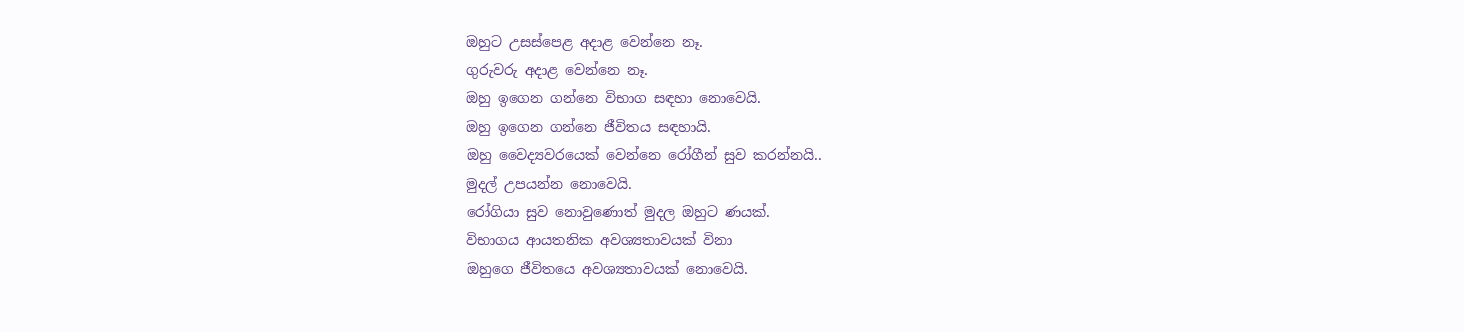ඔහුට උසස්පෙළ අදාළ වෙන්නෙ නෑ.
ගුරුවරු අදාළ වෙන්නෙ නෑ.
ඔහු ඉගෙන ගන්නෙ විභාග සඳහා නොවෙයි.
ඔහු ඉගෙන ගන්නෙ ජීවිතය සඳහායි.
ඔහු වෛද්‍යවරයෙක් වෙන්නෙ රෝගීන් සුව කරන්නයි..
මුදල් උපයන්න නොවෙයි.
රෝගියා සුව නොවුණොත් මුදල ඔහුට ණයක්.
විභාගය ආයතනික අවශ්‍යතාවයක් විනා
ඔහුගෙ ජීවිතයෙ අවශ්‍යතාවයක් නොවෙයි.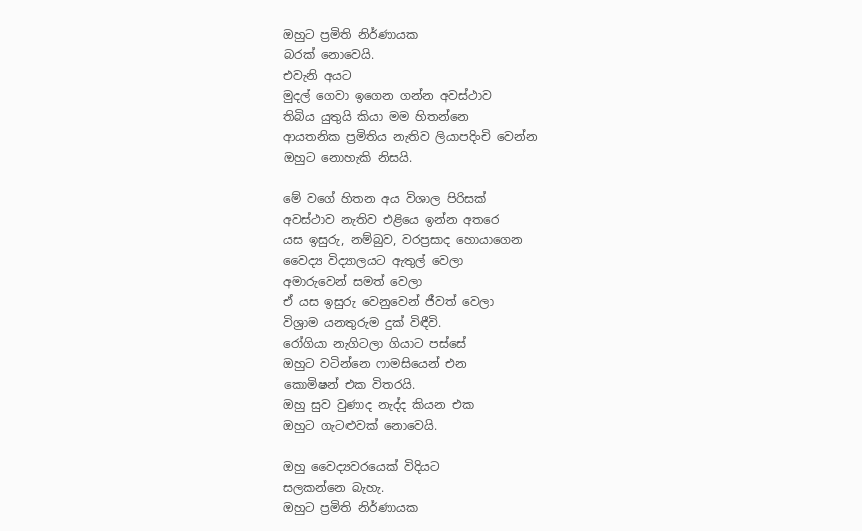ඔහුට ප්‍රමිති නිර්ණායක
බරක් නොවෙයි.
එවැනි අයට
මුදල් ගෙවා ඉගෙන ගන්න අවස්ථාව
තිබිය යුතුයි කියා මම හිතන්නෙ
ආයතනික ප්‍රමිතිය නැතිව ලියාපදිංචි වෙන්න
ඔහුට නොහැකි නිසයි.

මේ වගේ හිතන අය විශාල පිරිසක්
අවස්ථාව නැතිව එළියෙ ඉන්න අතරෙ
යස ඉසුරු, නම්බුව, වරප්‍රසාද හොයාගෙන
වෛද්‍ය විද්‍යාලයට ඇතුල් වෙලා
අමාරුවෙන් සමත් වෙලා
ඒ යස ඉසුරු වෙනුවෙන් ජීවත් වෙලා
විශ්‍රාම යනතුරුම දුක් විඳීවි.
රෝගියා නැගිටලා ගියාට පස්සේ
ඔහුට වටින්නෙ ෆාමසියෙන් එන
කොමිෂන් එක විතරයි.
ඔහු සුව වුණාද නැද්ද කියන එක
ඔහුට ගැටළුවක් නොවෙයි.

ඔහු වෛද්‍යවරයෙක් විදියට
සලකන්නෙ බැහැ.
ඔහුට ප්‍රමිති නිර්ණායක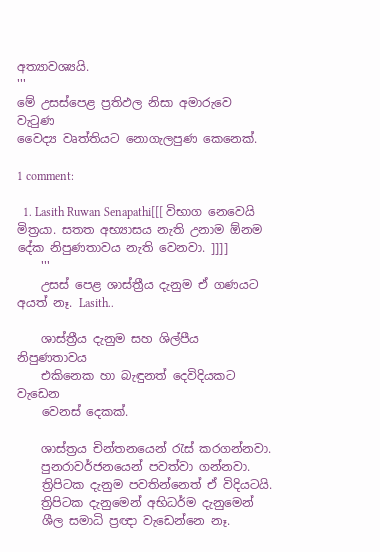අත්‍යාවශ්‍යයි.
'''
මේ උසස්පෙළ ප්‍රතිඵල නිසා අමාරුවෙ වැටුණ
වෛද්‍ය වෘත්තියට නොගැලපුණ කෙනෙක්.

1 comment:

  1. Lasith Ruwan Senapathi[[[ විභාග නෙවෙයි මිත්‍රයා. සතත අභ්‍යාසය නැති උනාම ඕනම දේක නිපුණතාවය නැති වෙනවා. ]]]]
    '''
    උසස් පෙළ ශාස්ත්‍රීය දැනුම ඒ ගණයට අයත් නෑ. Lasith..

    ශාස්ත්‍රීය දැනුම සහ ශිල්පීය නිපුණතාවය
    එකිනෙක හා බැඳුනත් දෙවිදියකට වැඩෙන
    වෙනස් දෙකක්.

    ශාස්ත්‍රය චින්තනයෙන් රැස් කරගන්නවා.
    පුනරාවර්ජනයෙන් පවත්වා ගන්නවා.
    ත්‍රිපිටක දැනුම පවතින්නෙත් ඒ විදියටයි.
    ත්‍රිපිටක දැනුමෙන් අභිධර්ම දැනුමෙන්
    ශීල සමාධි ප්‍රඥා වැඩෙන්නෙ නෑ.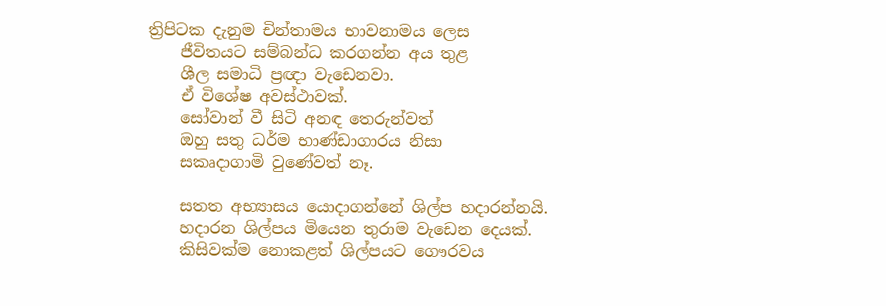ත්‍රිපිටක දැනුම චින්තාමය භාවනාමය ලෙස
    ජීවිතයට සම්බන්ධ කරගන්න අය තුළ
    ශීල සමාධි ප්‍රඥා වැඩෙනවා.
    ඒ විශේෂ අවස්ථාවක්.
    සෝවාන් වී සිටි අනඳ තෙරුන්වත්
    ඔහු සතු ධර්ම භාණ්ඩාගාරය නිසා
    සකෘදාගාමි වුණේවත් නෑ.

    සතත අභ්‍යාසය යොදාගන්නේ ශිල්ප හදාරන්නයි.
    හදාරන ශිල්පය මියෙන තුරාම වැඩෙන දෙයක්.
    කිසිවක්ම නොකළත් ශිල්පයට ගෞරවය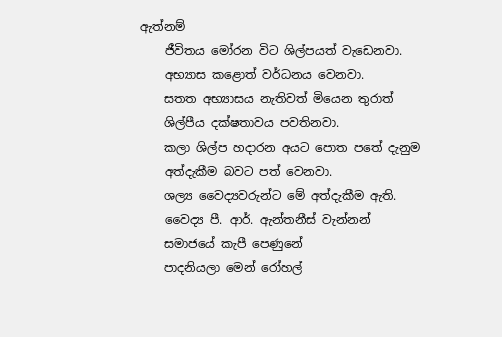ඇත්නම්
    ජීවිතය මෝරන විට ශිල්පයත් වැඩෙනවා.
    අභ්‍යාස කළොත් වර්ධනය වෙනවා.
    සතත අභ්‍යාසය නැතිවත් මියෙන තුරාත්
    ශිල්පීය දක්ෂතාවය පවතිනවා.
    කලා ශිල්ප හදාරන අයට පොත පතේ දැනුම
    අත්දැකීම බවට පත් වෙනවා.
    ශල්‍ය වෛද්‍යවරුන්ට මේ අත්දැකීම ඇති.
    වෛද්‍ය පී. ආර්. ඇන්තනීස් වැන්නන්
    සමාජයේ කැපී පෙණුනේ
    පාදනියලා මෙන් රෝහල්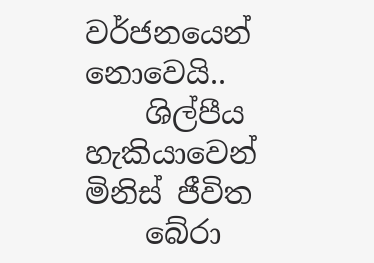වර්ජනයෙන් නොවෙයි..
    ශිල්පීය හැකියාවෙන් මිනිස් ජීවිත
    බේරා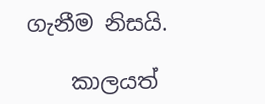ගැනීම නිසයි.

    කාලයත්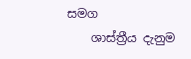සමග
    ශාස්ත්‍රීය දැනුම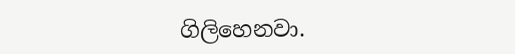ගිලිහෙනවා.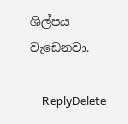ශිල්පය වැඩෙනවා.

    ReplyDelete